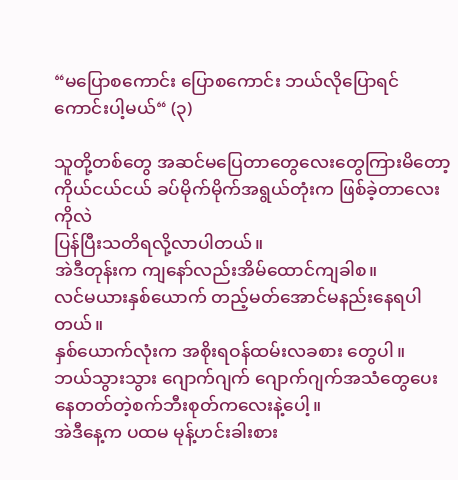“မပြောစကောင်း ပြောစကောင်း ဘယ်လိုပြောရင်ကောင်းပါ့မယ်“ (၃)

သူတို့တစ်တွေ အဆင်မပြေတာတွေလေးတွေကြားမိတော့ ကိုယ်ငယ်ငယ် ခပ်မိုက်မိုက်အရွယ်တုံးက ဖြစ်ခဲ့တာလေးကိုလဲ
ပြန်ပြီးသတိရလို့လာပါတယ်။
အဲဒီတုန်းက ကျနော်လည်းအိမ်ထောင်ကျခါစ။
လင်မယားနှစ်ယောက် တည့်မတ်အောင်မနည်းနေရပါတယ်။
နှစ်ယောက်လုံးက အစိုးရဝန်ထမ်းလခစား တွေပါ။
ဘယ်သွားသွား ဂျောက်ဂျက် ဂျောက်ဂျက်အသံတွေပေးနေတတ်တဲ့စက်ဘီးစုတ်ကလေးနဲ့ပေါ့။
အဲဒီနေ့က ပထမ မုန့်ဟင်းခါးစား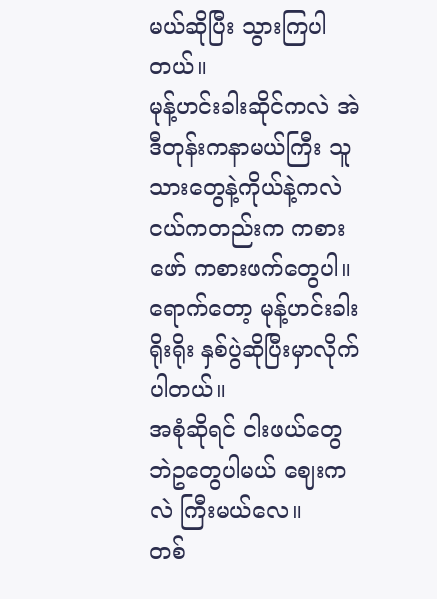မယ်ဆိုပြီး သွားကြပါတယ်။
မုန့်ဟင်းခါးဆိုင်ကလဲ အဲဒီတုန်းကနာမယ်ကြီး သူသားတွေနဲ့ကိုယ်နဲ့ကလဲ ငယ်ကတည်းက ကစားဖော် ကစားဖက်တွေပါ။
ရောက်တော့ မုန့်ဟင်းခါး ရိုးရိုး နှစ်ပွဲဆိုပြီးမှာလိုက်ပါတယ်။
အစုံဆိုရင် ငါးဖယ်တွေ ဘဲဥတွေပါမယ် ဈေးကလဲ ကြီးမယ်လေ။
တစ်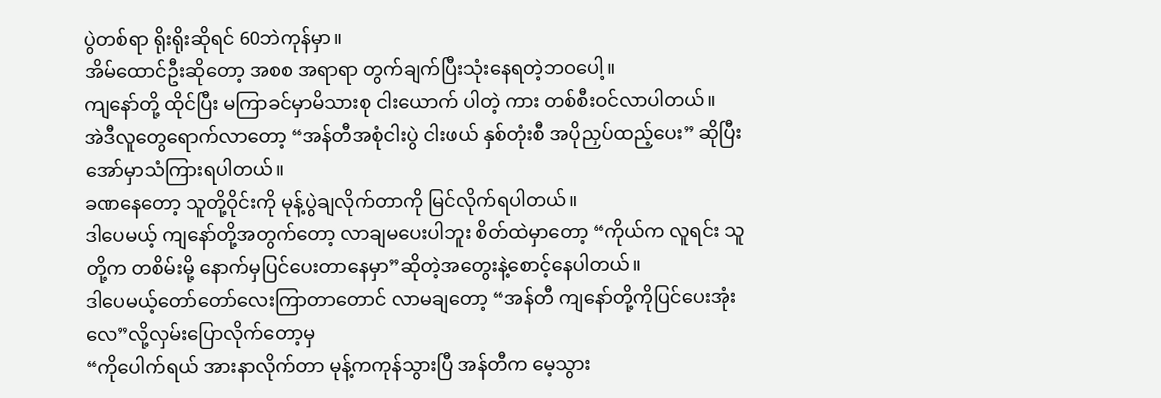ပွဲတစ်ရာ ရိုးရိုးဆိုရင် 60ဘဲကုန်မှာ။
အိမ်ထောင်ဦးဆိုတော့ အစစ အရာရာ တွက်ချက်ပြီးသုံးနေရတဲ့ဘဝပေါ့။
ကျနော်တို့ ထိုင်ပြီး မကြာခင်မှာမိသားစု ငါးယောက် ပါတဲ့ ကား တစ်စီးဝင်လာပါတယ်။
အဲဒီလူတွေရောက်လာတော့ “အန်တီအစုံငါးပွဲ ငါးဖယ် နှစ်တုံးစီ အပိုညှပ်ထည့်ပေး” ဆိုပြီး အော်မှာသံကြားရပါတယ်။
ခဏနေတော့ သူတို့ဝိုင်းကို မုန့်ပွဲချလိုက်တာကို မြင်လိုက်ရပါတယ်။
ဒါပေမယ့် ကျနော်တို့အတွက်တော့ လာချမပေးပါဘူး စိတ်ထဲမှာတော့ “ကိုယ်က လူရင်း သူတို့က တစိမ်းမို့ နောက်မှပြင်ပေးတာနေမှာ”ဆိုတဲ့အတွေးနဲ့စောင့်နေပါတယ်။
ဒါပေမယ့်တော်တော်လေးကြာတာတောင် လာမချတော့ “အန်တီ ကျနော်တို့ကိုပြင်ပေးအုံးလေ”လို့လှမ်းပြောလိုက်တော့မှ
“ကိုပေါက်ရယ် အားနာလိုက်တာ မုန့်ကကုန်သွားပြီ အန်တီက မေ့သွား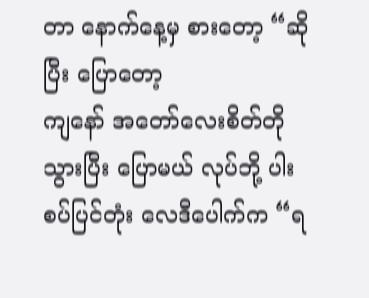တာ နောက်နေ့မှ စားတော့ “ဆိုပြီး ပြောတော့
ကျနော် အတော်လေးစိတ်တိုသွားပြီး ပြောမယ် လုပ်ဘို့ ပါးစပ်ပြင်တုံး လေဒီပေါက်က “ရ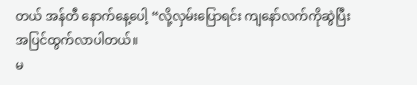တယ် အန်တီ နောက်နေ့ပေါ့ “လို့လှမ်းပြောရင်း ကျနော်လက်ကိုဆွဲပြီး အပြင်ထွက်လာပါတယ်။
မ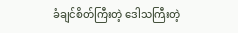ခံချင်စိတ်ကြီးတဲ့ ဒေါသကြီးတဲ့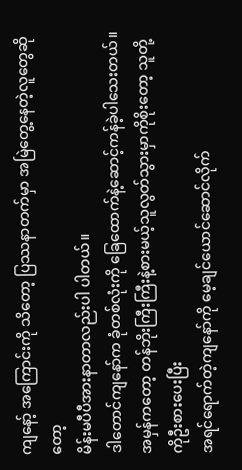ကျနော့် အကြောင်းကို သိတော့ ပြဿနာတက်မှာ အမြဲတွေ့နေတဲ့လူတွေဆိုတော့
မိန်းမပီပီအားနာတာလည်းပါ ပါတယ်။
ဒါတောင်ကျနော်က ခုံတစ်လုံးကို ခြေထောက်နဲ့ဆောင့်ကန်ခဲ့ပါသေးတယ်။
အမှန်ကတော့ တန်ဘိုးကြီးကြီးနဲ့စားမယ့်သူလွတ်သွားမှာကိုစိုးတော့ သူတို့ကိုဦးစားပေးပြီး
အရင်ရောက်တဲ့ကျနော်ကို မေ့ချင်ယောင်ဆောင်လိုက်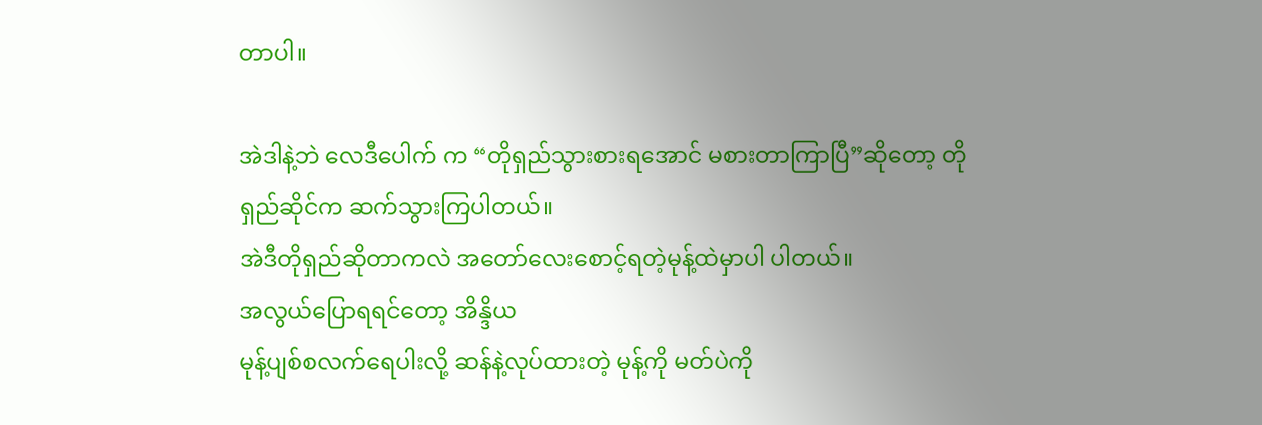တာပါ။

အဲဒါနဲ့ဘဲ လေဒီပေါက် က “တိုရှည်သွားစားရအောင် မစားတာကြာပြီ”ဆိုတော့ တိုရှည်ဆိုင်က ဆက်သွားကြပါတယ်။
အဲဒီတိုရှည်ဆိုတာကလဲ အတော်လေးစောင့်ရတဲ့မုန့်ထဲမှာပါ ပါတယ်။
အလွယ်ပြောရရင်တော့ အိန္ဒိယ
မုန့်ပျစ်စလက်ရေပါးလို့ ဆန်နဲ့လုပ်ထားတဲ့ မုန့်ကို မတ်ပဲကို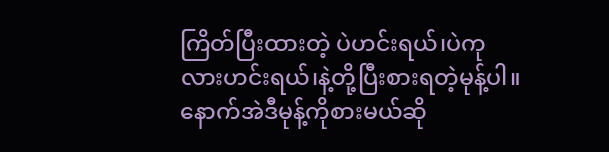ကြိတ်ပြီးထားတဲ့ ပဲဟင်းရယ်၊ပဲကုလားဟင်းရယ်၊နဲ့တို့ပြီးစားရတဲ့မုန့်ပါ။
နောက်အဲဒီမုန့်ကိုစားမယ်ဆို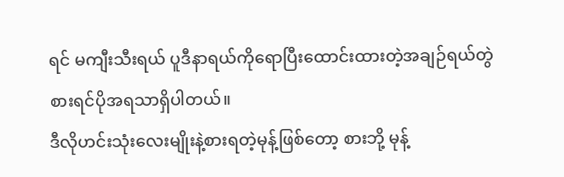ရင် မကျီးသီးရယ် ပူဒီနာရယ်ကိုရောပြီးထောင်းထားတဲ့အချဉ်ရယ်တွဲစားရင်ပိုအရသာရှိပါတယ်။
ဒီလိုဟင်းသုံးလေးမျိုးနဲ့စားရတဲ့မုန့်ဖြစ်တော့ စားဘို့ မုန့်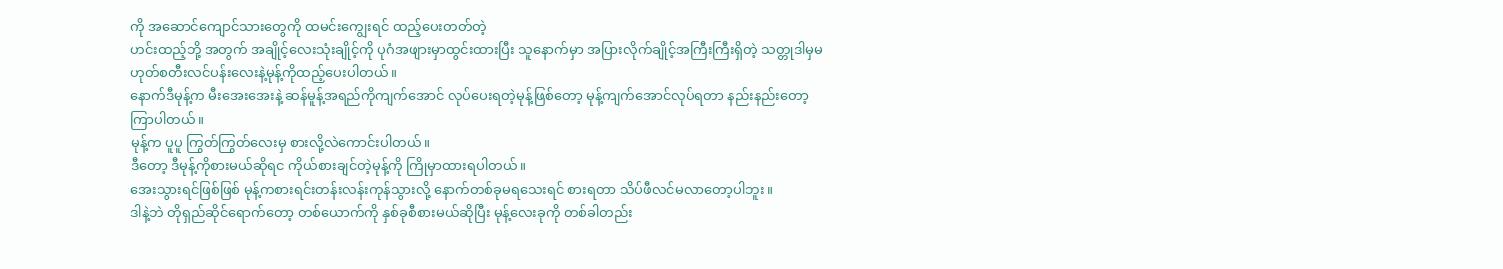ကို အဆောင်ကျောင်သားတွေကို ထမင်းကျွေးရင် ထည့်ပေးတတ်တဲ့
ဟင်းထည့်ဘို့ အတွက် အချိုင့်လေးသုံးချိုင့်ကို ပုဂံအဖျားမှာထွင်းထားပြီး သူနောက်မှာ အပြားလိုက်ချိုင့်အကြီးကြီးရှိတဲ့ သတ္တုဒါမှမဟုတ်စတီးလင်ပန်းလေးနဲ့မုန့်ကိုထည့်ပေးပါတယ်။
နောက်ဒီမုန့်က မီးအေးအေးနဲ့ ဆန်မူန့်အရည်ကိုကျက်အောင် လုပ်ပေးရတဲ့မုန့်ဖြစ်တော့ မုန့်ကျက်အောင်လုပ်ရတာ နည်းနည်းတော့ ကြာပါတယ်။
မုန့်က ပူပူ ကြွတ်ကြွတ်လေးမှ စားလို့လဲကောင်းပါတယ်။
ဒီတော့ ဒီမုန့်ကိုစားမယ်ဆိုရင ကိုယ်စားချင်တဲ့မုန့်ကို ကြိုမှာထားရပါတယ်။
အေးသွားရင်ဖြစ်ဖြစ် မုန့်ကစားရင်းတန်းလန်းကုန်သွားလို့ နောက်တစ်ခုမရသေးရင် စားရတာ သိပ်ဖီလင်မလာတော့ပါဘူး။
ဒါနဲ့ဘဲ တိုရှည်ဆိုင်ရောက်တော့ တစ်ယောက်ကို နှစ်ခုစီစားမယ်ဆိုပြီး မုန့်လေးခုကို တစ်ခါတည်း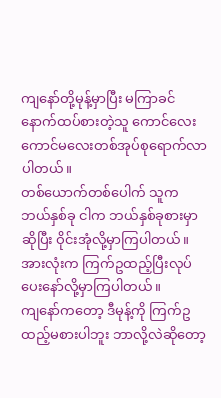ကျနော်တို့မုန့်မှာပြီး မကြာခင်နောက်ထပ်စားတဲ့သူ ကောင်လေးကောင်မလေးတစ်အုပ်စုရောက်လာပါတယ်။
တစ်ယောက်တစ်ပေါက် သူက ဘယ်နှစ်ခု ငါက ဘယ်နှစ်ခုစားမှာဆိုပြီး ဝိုင်းအုံလို့မှာကြပါတယ်။
အားလုံးက ကြက်ဥထည့်ပြီးလုပ်ပေးနော်လို့မှာကြပါတယ်။
ကျနော်ကတော့ ဒီမုန့်ကို ကြက်ဥထည့်မစားပါဘူး ဘာလို့လဲဆိုတော့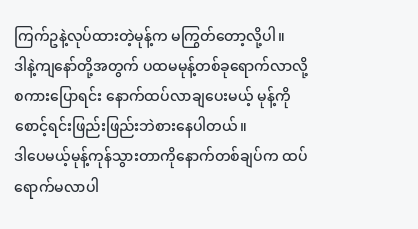ကြက်ဥနဲ့လုပ်ထားတဲ့မုန့်က မကြွတ်တော့လို့ပါ။
ဒါနဲ့ကျနော်တို့အတွက် ပထမမုန့်တစ်ခုရောက်လာလို့ စကားပြောရင်း နောက်ထပ်လာချပေးမယ့် မုန့်ကို စောင့်ရင်းဖြည်းဖြည်းဘဲစားနေပါတယ်။
ဒါပေမယ့်မုန့်ကုန်သွားတာကိုနောက်တစ်ချပ်က ထပ်ရောက်မလာပါ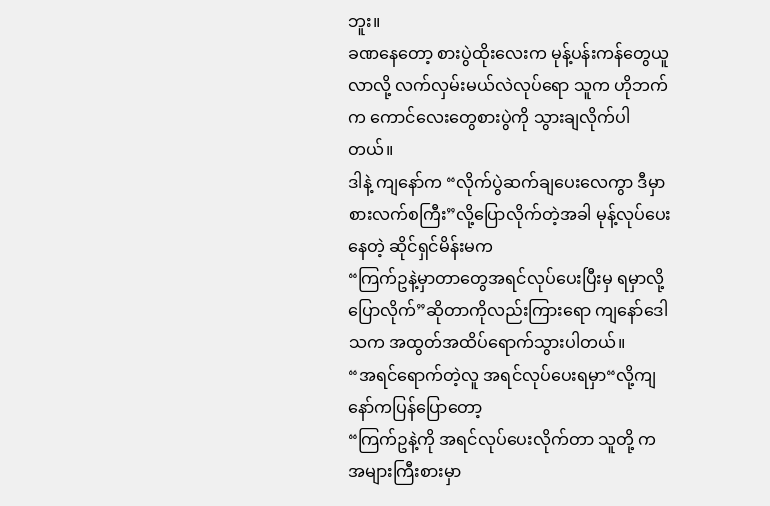ဘူး။
ခဏနေတော့ စားပွဲထိုးလေးက မုန့်ပန်းကန်တွေယူလာလို့ လက်လှမ်းမယ်လဲလုပ်ရော သူက ဟိုဘက်က ကောင်လေးတွေစားပွဲကို သွားချလိုက်ပါတယ်။
ဒါနဲ့ ကျနော်က “လိုက်ပွဲဆက်ချပေးလေကွာ ဒီမှာစားလက်စကြီး”လို့ပြောလိုက်တဲ့အခါ မုန့်လုပ်ပေးနေတဲ့ ဆိုင်ရှင်မိန်းမက
“ကြက်ဥနဲ့မှာတာတွေအရင်လုပ်ပေးပြီးမှ ရမှာလို့ ပြောလိုက်”ဆိုတာကိုလည်းကြားရော ကျနော်ဒေါသက အထွတ်အထိပ်ရောက်သွားပါတယ်။
“အရင်ရောက်တဲ့လူ အရင်လုပ်ပေးရမှာ“လို့ကျနော်ကပြန်ပြောတော့
“ကြက်ဥနဲ့ကို အရင်လုပ်ပေးလိုက်တာ သူတို့ က အများကြီးစားမှာ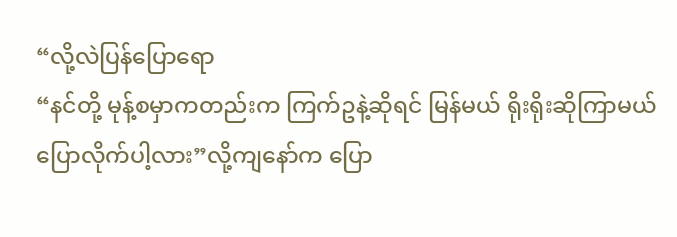“လို့လဲပြန်ပြောရော
“နင်တို့ မုန့်စမှာကတည်းက ကြက်ဥနဲ့ဆိုရင် မြန်မယ် ရိုးရိုးဆိုကြာမယ်ပြောလိုက်ပါ့လား”လို့ကျနော်က ပြော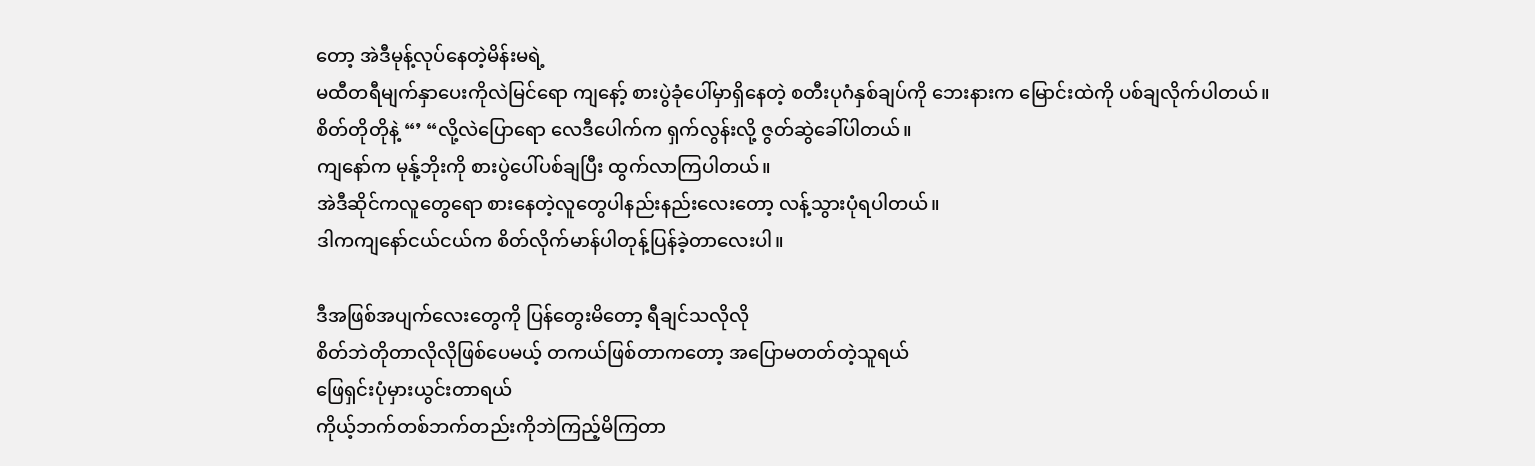တော့ အဲဒီမုန့်လုပ်နေတဲ့မိန်းမရဲ့
မထီတရီမျက်နှာပေးကိုလဲမြင်ရော ကျနော့် စားပွဲခုံပေါ်မှာရှိနေတဲ့ စတီးပုဂံနှစ်ချပ်ကို ဘေးနားက မြောင်းထဲကို ပစ်ချလိုက်ပါတယ်။
စိတ်တိုတိုနဲ့ “’ “လို့လဲပြောရော လေဒီပေါက်က ရှက်လွန်းလို့ ဇွတ်ဆွဲခေါ်ပါတယ်။
ကျနော်က မုန်ု့ဘိုးကို စားပွဲပေါ်ပစ်ချပြီး ထွက်လာကြပါတယ်။
အဲဒီဆိုင်ကလူတွေရော စားနေတဲ့လူတွေပါနည်းနည်းလေးတော့ လန့်သွားပုံရပါတယ်။
ဒါကကျနော်ငယ်ငယ်က စိတ်လိုက်မာန်ပါတုန့်ပြန်ခဲ့တာလေးပါ။

ဒီအဖြစ်အပျက်လေးတွေကို ပြန်တွေးမိတော့ ရီချင်သလိုလို
စိတ်ဘဲတိုတာလိုလိုဖြစ်ပေမယ့် တကယ်ဖြစ်တာကတော့ အပြောမတတ်တဲ့သူရယ်
ဖြေရှင်းပုံမှားယွင်းတာရယ်
ကိုယ့်ဘက်တစ်ဘက်တည်းကိုဘဲကြည့်မိကြတာ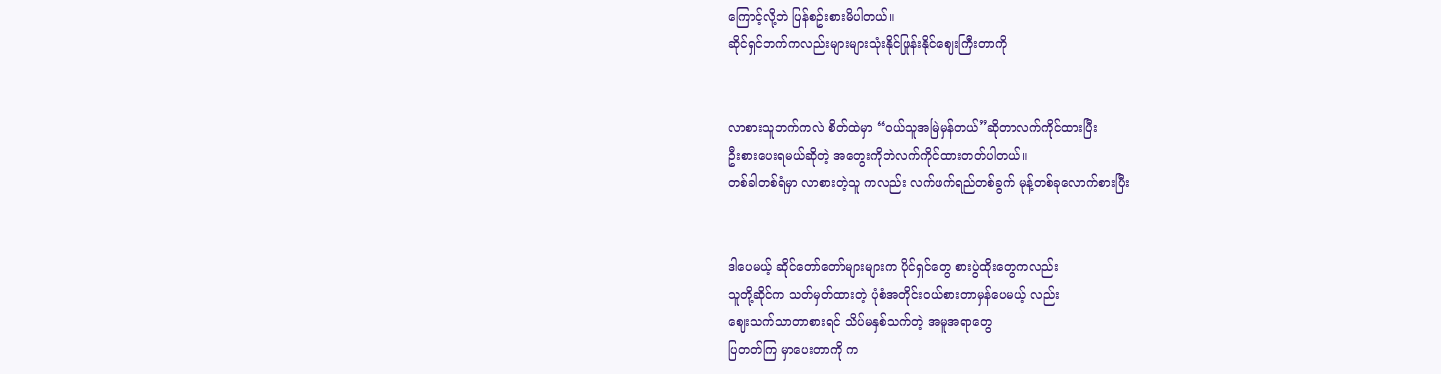ကြောင့်လို့ဘဲ ပြန်စဥ်းစားမိပါတယ်။
ဆိုင်ရှင်ဘက်ကလည်းများများသုံးနိုင်ဖြုန်းနိုင်ဈေးကြီးတာကို


လာစားသူဘက်ကလဲ စိတ်ထဲမှာ “ဝယ်သူအမြဲမှန်တယ်”ဆိုတာလက်ကိုင်ထားပြီး
ဦးစားပေးရမယ်ဆိုတဲ့ အတွေးကိုဘဲလက်ကိုင်ထားတတ်ပါတယ်။
တစ်ခါတစ်ရံမှာ လာစားတဲ့သူ ကလည်း လက်ဖက်ရည်တစ်ခွက် မုန့်တစ်ခုလောက်စားပြီး


ဒါပေမယ့် ဆိုင်တော်တော်များများက ပိုင်ရှင်တွေ စားပွဲထိုးတွေကလည်း
သူတို့ဆိုင်က သတ်မှတ်ထားတဲ့ ပုံစံအတိုင်းဝယ်စားတာမှန်ပေမယ့် လည်း
ဈေးသက်သာတာစားရင် သိပ်မနှစ်သက်တဲ့ အမူအရာတွေ
ပြတတ်ကြ မှာပေးတာကို က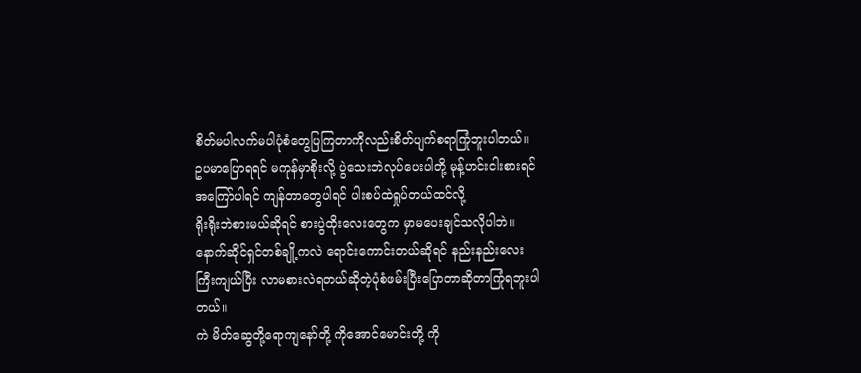စိတ်မပါလက်မပါပုံစံတွေပြကြတာကိုလည်းစိတ်ပျက်စရာကြုံဘူးပါတယ်။
ဥပမာပြောရရင် မကုန်မှာစိုးလို့ ပွဲသေးဘဲလုပ်ပေးပါတို့ မုန့်ဟင်းငါးစားရင်
အကြော်ပါရင် ကျန်တာတွေပါရင် ပါးစပ်ထဲရှုပ်တယ်ထင်လို့
ရိုးရိုးဘဲစားမယ်ဆိုရင် စားပွဲထိုးလေးတွေက မှာမပေးချင်သလိုပါဘဲ။
နောက်ဆိုင်ရှင်တစ်ချို့ကလဲ ရောင်းကောင်းတယ်ဆိုရင် နည်းနည်းလေး
ကြီးကျယ်ပြီး လာမစားလဲရတယ်ဆိုတဲ့ပုံစံဖမ်းပြီးပြောတာဆိုတာကြုံရဘူးပါတယ်။
ကဲ မိတ်ဆွေတို့ရောကျနော်တို့ ကိုအောင်မောင်းတို့ ကို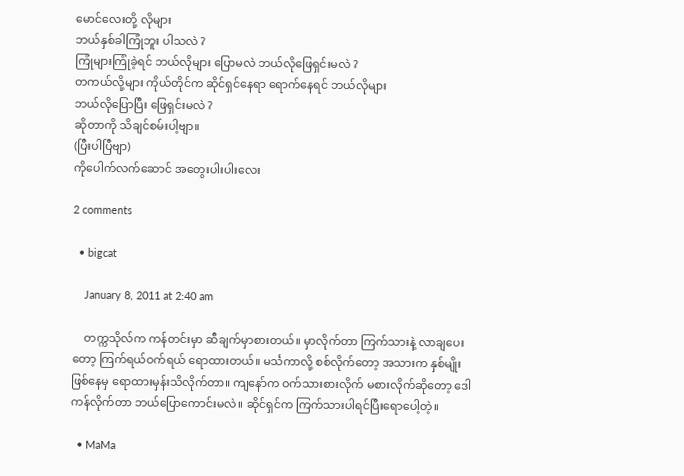မောင်လေးတို့ လိုများ
ဘယ်နှစ်ခါကြုံဘူး ပါသလဲ ?
ကြုံများကြုံခဲ့ရင် ဘယ်လိုများ ပြောမလဲ ဘယ်လိုဖြေရှင်းမလဲ ?
တကယ်လို့များ ကိုယ်တိုင်က ဆိုင်ရှင်နေရာ ရောက်နေရင် ဘယ်လိုများ
ဘယ်လိုပြောပြီး ဖြေရှင်းမလဲ ?
ဆိုတာကို သိချင်စမ်းပါ့ဗျာ။
(ပြီးပါပြီဗျာ)
ကိုပေါက်လက်ဆောင် အတွေးပါးပါးလေး

2 comments

  • bigcat

    January 8, 2011 at 2:40 am

    တက္ကသိုလ်က ကန်တင်းမှာ ဆီချက်မှာစားတယ်။ မှာလိုက်တာ ကြက်သားနဲ့ လာချပေးတော့ ကြက်ရယ်ဝက်ရယ် ရောထားတယ်။ မင်္သကာလို့ စစ်လိုက်တော့ အသားက နှစ်မျိုးဖြစ်နေမှ ရောထားမှန်းသိလိုက်တာ။ ကျနော်က ဝက်သားစားလိုက် မစားလိုက်ဆိုတော့ ဒေါကန်လိုက်တာ ဘယ်ပြောကောင်းမလဲ။ ဆိုင်ရှင်က ကြက်သားပါရင်ပြီးရောပေါ့တဲ့။

  • MaMa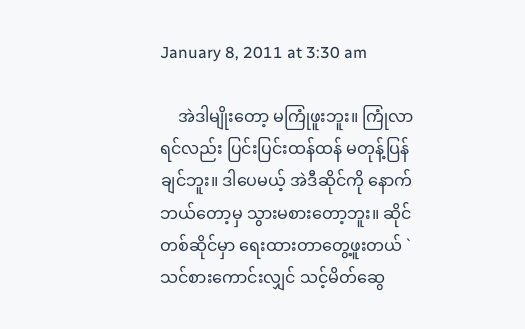January 8, 2011 at 3:30 am

    အဲဒါမျိုးတော့ မကြုံဖူးဘူး။ ကြုံလာရင်လည်း ပြင်းပြင်းထန်ထန် မတုန့်ပြန်ချင်ဘူး။ ဒါပေမယ့် အဲဒီဆိုင်ကို နောက်ဘယ်တော့မှ သွားမစားတော့ဘူး။ ဆိုင်တစ်ဆိုင်မှာ ရေးထားတာတွေ့ဖူးတယ် `သင်စားကောင်းလျှင် သင့်မိတ်ဆွေ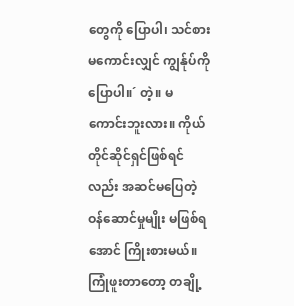တွေကို ပြောပါ၊ သင်စားမကောင်းလျှင် ကျွန်ုပ်ကို ပြောပါ။´ တဲ့။ မကောင်းဘူးလား။ ကိုယ်တိုင်ဆိုင်ရှင်ဖြစ်ရင်လည်း အဆင်မပြေတဲ့ ဝန်ဆောင်မှုမျိုး မဖြစ်ရအောင် ကြိုးစားမယ်။ ကြုံဖူးတာတော့ တချို့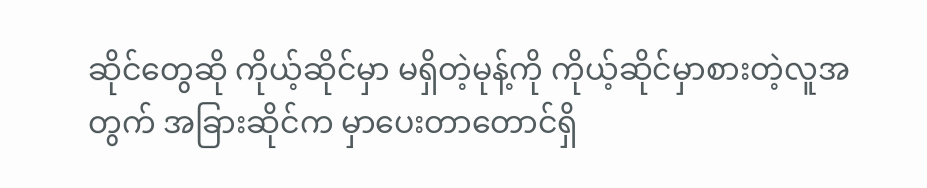ဆိုင်တွေဆို ကိုယ့်ဆိုင်မှာ မရှိတဲ့မုန့်ကို ကိုယ့်ဆိုင်မှာစားတဲ့လူအတွက် အခြားဆိုင်က မှာပေးတာတောင်ရှိ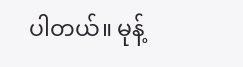ပါတယ်။ မုန့်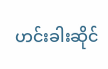ဟင်းခါးဆိုင်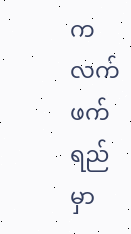က လက်ဖက်ရည် မှာ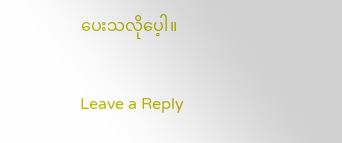ပေးသလိုပေ့ါ။

Leave a Reply